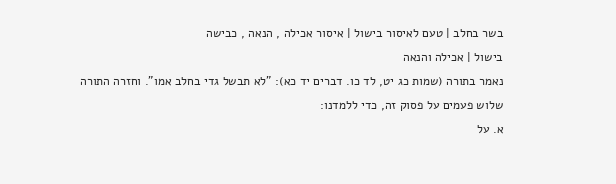בשר בחלב | טעם לאיסור בישול | איסור אכילה , הנאה , כבישה
בישול | אכילה והנאה
נאמר בתורה (שמות כג יט, לד כו. דברים יד כא): "לא תבשל גדי בחלב אמו". וחזרה התורה שלוש פעמים על פסוק זה, כדי ללמדנו:
א. על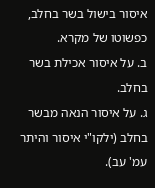איסור בישול בשר בחלב, כפשוטו של מקרא.
ב. על איסור אכילת בשר בחלב.
ג. על איסור הנאה מבשר בחלב (ילקו"י איסור והיתר עמ' עב).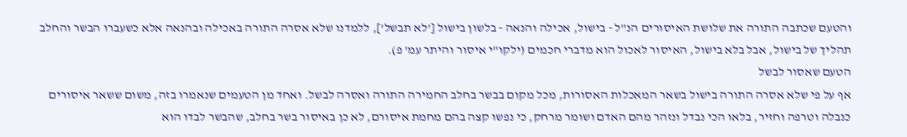והטעם שכתבה התורה את שלושת האיסורים הנ"ל - בישול, אכילה והנאה - בלשון בישול ['לא תבשל'], ללמדנו שלא אסרה התורה באכילה ובהנאה אלא כשעברו הבשר והחלב תהליך של בישול, אבל בלא בישול, האיסור לאכול הוא מדברי חכמים (ילקו"י איסור והיתר עמ' פ).
הטעם שאסור לבשל
אף על פי שלא אסרה התורה בישול בשאר המאכלות האסורות, מכל מקום בבשר בחלב החמירה התורה ואסרה לבשל. ואחד מן הטעמים שנאמרו בזה, משום ששאר איסורים כנבלה וטרפה וחזיר, בלאו הכי נבדל ונזהר מהם האדם ושומר מרחק, כי נפשו קצה בהם מחמת איסורם, לא כן באיסור בשר בחלב, שהבשר לבדו הוא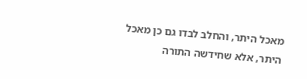מאכל היתר, והחלב לבדו גם כן מאכל היתר, אלא שחידשה התורה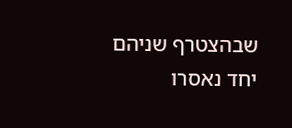שבהצטרף שניהם יחד נאסרו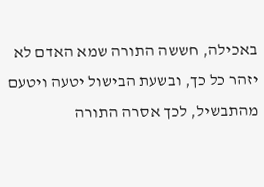באכילה, חששה התורה שמא האדם לא יזהר כל כך, ובשעת הבישול יטעה ויטעם מהתבשיל, לכך אסרה התורה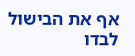אף את הבישול לבדו